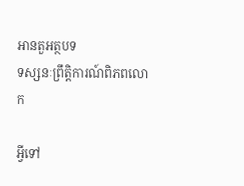អានតួអត្ថបទ
ទស្សនៈព្រឹត្តិការណ៍ពិភពលោក

អ្វីទៅ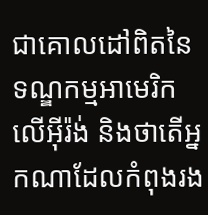ជាគោលដៅពិតនៃទណ្ឌកម្មអាមេរិកលើអ៊ីរ៉ង់ និងថាតើអ្នកណាដែលកំពុងរង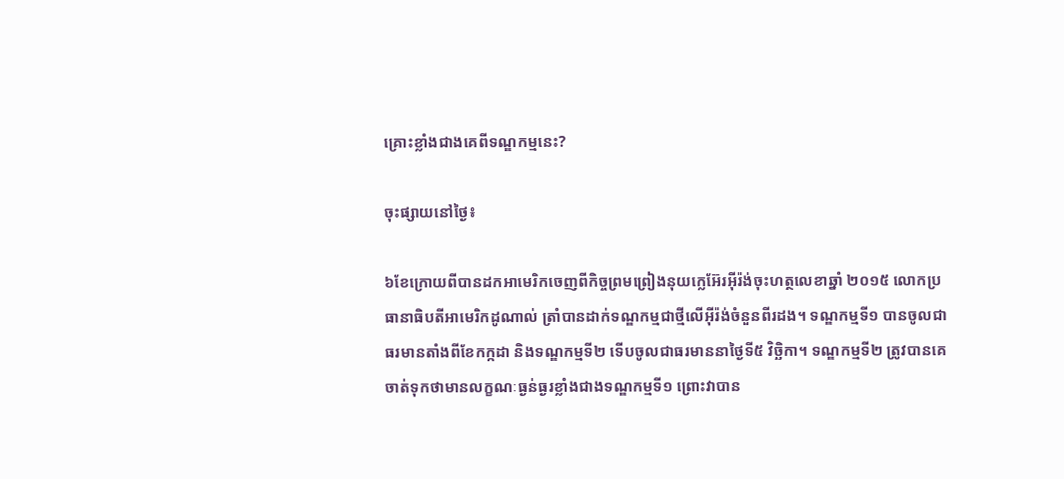គ្រោះខ្លាំងជាងគេពីទណ្ឌកម្មនេះ?

ចុះផ្សាយនៅថ្ងៃ៖

៦ខែក្រោយពីបានដកអាមេរិកចេញពីកិច្ចព្រមព្រៀងនុយក្លេអ៊ែរអ៊ីរ៉ង់ចុះហត្ថលេខាឆ្នាំ ២០១៥ លោកប្រធានាធិបតីអាមេរិកដូណាល់ ត្រាំបានដាក់ទណ្ឌកម្មជាថ្មីលើអ៊ីរ៉ង់ចំនួនពីរដង។ ទណ្ឌកម្មទី១ បានចូលជាធរមានតាំងពីខែកក្កដា និងទណ្ឌកម្មទី២ ទើបចូលជាធរមាននាថ្ងៃទី៥ វិច្ឆិកា។ ទណ្ឌកម្មទី២ ត្រូវបានគេចាត់ទុកថាមានលក្ខណៈធ្ងន់ធ្ងរខ្លាំងជាងទណ្ឌកម្មទី១ ព្រោះវាបាន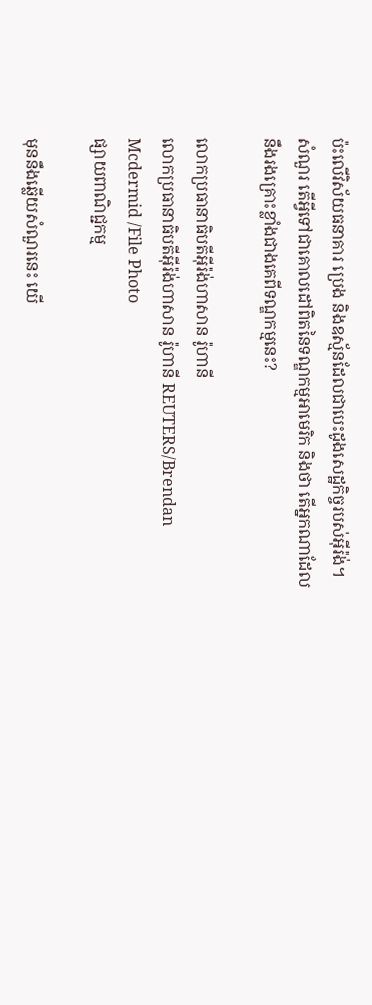ប៉ះលើវិស័យធនាគារ ប្រេង និងឧស្ម័នដែលជាបេះដូងសេដ្ឋកិច្ចរបស់អ៊ីរ៉ង់។ សំណួរ តើអ្វីទៅជាគោលដៅពិតនៃទណ្ឌកម្មអាមេរិក និងថា តើអ្នកណាដែលនឹងរងគ្រោះខ្លាំងជាងគេពីទណ្ឌកម្មនេះ?

លោកប្រធានាធិបតីអ៊ីរ៉ង់ហាសាន រ៉ូហានី
លោកប្រធានាធិបតីអ៊ីរ៉ង់ហាសាន រ៉ូហានី REUTERS/Brendan Mcdermid /File Photo
ផ្សាយពាណិជ្ជកម្ម

មុននឹងឆ្លើយសំណួរនេះ យើ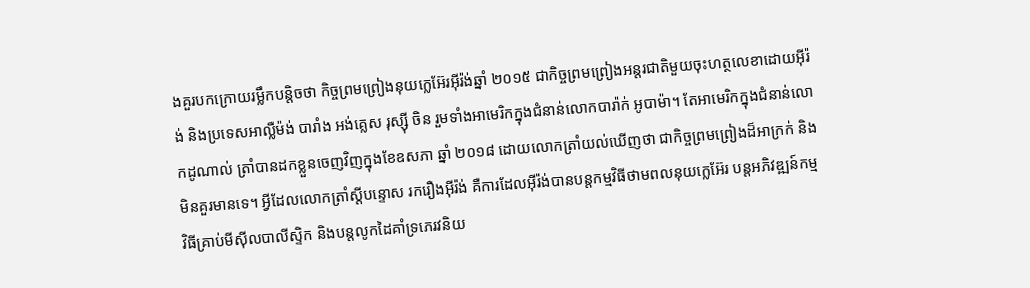ងគួរបកក្រោយរម្លឹកបន្តិចថា កិច្ចព្រមព្រៀងនុយក្លេអ៊ែរអ៊ីរ៉ង់ឆ្នាំ ២០១៥ ជាកិច្ចព្រមព្រៀងអន្តរជាតិមួយចុះហត្ថលេខាដោយអ៊ីរ៉ង់ និងប្រទេសអាល្លឺម៉ង់ បារាំង អង់គ្លេស រុស្ស៊ី ចិន រួមទាំងអាមេរិកក្នុងជំនាន់លោកបារ៉ាក់ អូបាម៉ា។ តែអាមេរិកក្នុងជំនាន់លោកដូណាល់ ត្រាំបានដកខ្លួនចេញវិញក្នុងខែឧសភា ឆ្នាំ ២០១៨ ដោយលោកត្រាំយល់ឃើញថា ជាកិច្ចព្រមព្រៀងដ៏អាក្រក់ និងមិនគួរមានទេ។ អ្វីដែលលោកត្រាំស្តីបន្ទោស រករឿងអ៊ីរ៉ង់ គឺការដែលអ៊ីរ៉ង់បានបន្តកម្មវិធីថាមពលនុយក្លេអ៊ែរ បន្តអភិវឌ្ឍន៍កម្មវិធីគ្រាប់មីស៊ីលបាលីស្ទិក និងបន្តលូកដៃគាំទ្រភេរវនិយ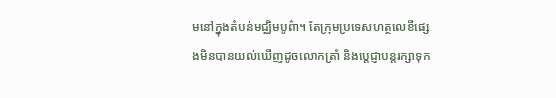មនៅក្នុងតំបន់មជ្ឈិមបូព៌ា។ តែក្រុមប្រទេសហត្ថលេខីផ្សេងមិនបានយល់ឃើញដូចលោកត្រាំ និងប្តេជ្ញាបន្តរក្សាទុក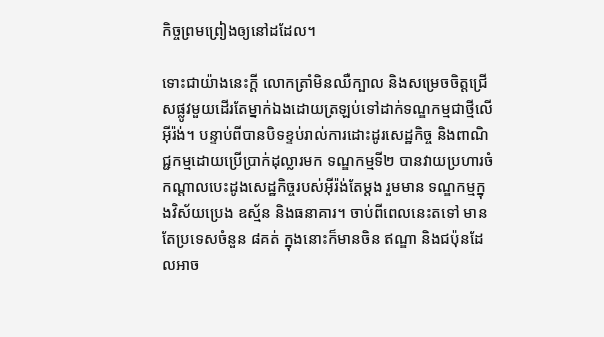កិច្ចព្រមព្រៀងឲ្យនៅដដែល។

ទោះជាយ៉ាងនេះក្តី លោកត្រាំមិនឈឺក្បាល និងសម្រេចចិត្តជ្រើសផ្លូវមួយដើរតែម្នាក់ឯងដោយត្រឡប់ទៅដាក់ទណ្ឌកម្មជាថ្មីលើអ៊ីរ៉ង់។ បន្ទាប់ពីបានបិទខ្ទប់រាល់ការដោះដូរសេដ្ឋកិច្ច និងពាណិជ្ជកម្មដោយប្រើប្រាក់ដុល្លារមក ទណ្ឌកម្មទី២ បានវាយប្រហារចំកណ្តាលបេះដូងសេដ្ឋកិច្ចរបស់អ៊ីរ៉ង់តែម្តង រួមមាន ទណ្ឌកម្មក្នុងវិស័យប្រេង ឧស្ម័ន និងធនាគារ។ ចាប់ពីពេលនេះតទៅ មានតែប្រទេសចំនួន ៨គត់ ក្នុងនោះក៏មានចិន ឥណ្ឌា និងជប៉ុនដែលអាច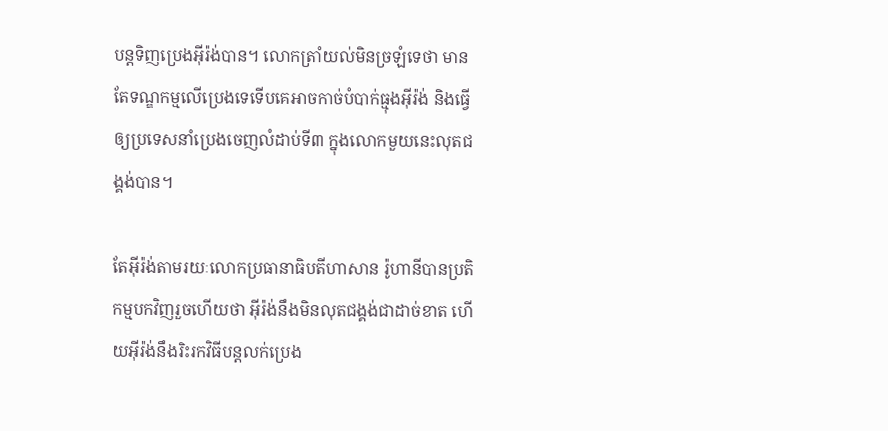បន្តទិញប្រេងអ៊ីរ៉ង់បាន។ លោកត្រាំយល់មិនច្រឡំទេថា មានតែទណ្ឌកម្មលើប្រេងទេទើបគេអាចកាច់បំបាក់ធ្មុងអ៊ីរ៉ង់ និងធ្វើឲ្យប្រទេសនាំប្រេងចេញលំដាប់ទី៣ ក្នុងលោកមួយនេះលុតជង្គង់បាន។

តែអ៊ីរ៉ង់តាមរយៈលោកប្រធានាធិបតីហាសាន រ៉ូហានីបានប្រតិកម្មបកវិញរួចហើយថា អ៊ីរ៉ង់នឹងមិនលុតជង្គង់ជាដាច់ខាត ហើយអ៊ីរ៉ង់នឹងរិះរកវិធីបន្តលក់ប្រេង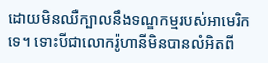ដោយមិនឈឺក្បាលនឹងទណ្ឌកម្មរបស់អាមេរិកទេ។ ទោះបីជាលោករ៉ូហានីមិនបានលំអិតពី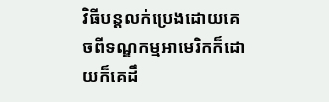វិធីបន្តលក់ប្រេងដោយគេចពីទណ្ឌកម្មអាមេរិកក៏ដោយក៏គេដឹ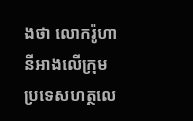ងថា លោករ៉ូហានីអាងលើក្រុមប្រទេសហត្ថលេ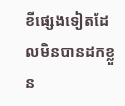ខីផ្សេងទៀតដែលមិនបានដកខ្លួន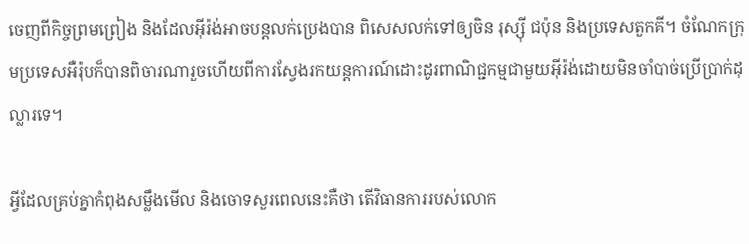ចេញពីកិច្ចព្រមព្រៀង និងដែលអ៊ីរ៉ង់អាចបន្តលក់ប្រេងបាន ពិសេសលក់ទៅឲ្យចិន រុស្ស៊ី ជប៉ុន និងប្រទេសតួកគី។ ចំណែកក្រុមប្រទេសអឺរ៉ុបក៏បានពិចារណារួចហើយពីការស្វែងរកយន្តការណ៍ដោះដូរពាណិជ្ជកម្មជាមួយអ៊ីរ៉ង់ដោយមិនចាំបាច់ប្រើប្រាក់ដុល្លារទេ។

អ្វីដែលគ្រប់គ្នាកំពុងសម្លឹងមើល និងចោទសួរពេលនេះគឺថា តើវិធានការរបស់លោក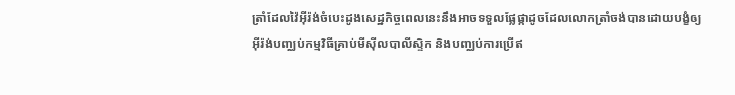ត្រាំដែលវ៉ៃអ៊ីរ៉ង់ចំបេះដូងសេដ្ឋកិច្ចពេលនេះនឹងអាចទទួលផ្លែផ្កាដូចដែលលោកត្រាំចង់បានដោយបង្ខំឲ្យអ៊ីរ៉ង់បញ្ឈប់កម្មវិធីគ្រាប់មីស៊ីលបាលីស្ទិក និងបញ្ឈប់ការប្រើឥ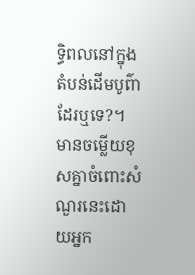ទ្ធិពលនៅក្នុងតំបន់ដើមបូព៌ាដែរឬទេ?។ មានចម្លើយខុសគ្នាចំពោះសំណួរនេះដោយអ្នក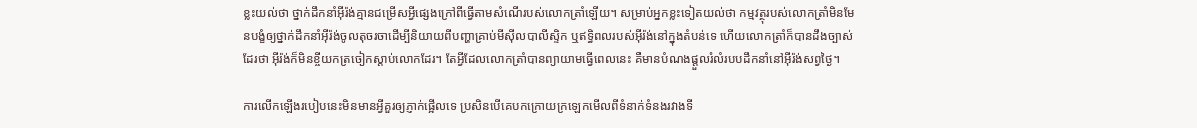ខ្លះយល់ថា ថ្នាក់ដឹកនាំអ៊ីរ៉ង់គ្មានជម្រើសអ្វីផ្សេងក្រៅពីធ្វើតាមសំណើរបស់លោកត្រាំឡើយ។ សម្រាប់អ្នកខ្លះទៀតយល់ថា កម្មវត្ថុរបស់លោកត្រាំមិនមែនបង្ខំឲ្យថ្នាក់ដឹកនាំអ៊ីរ៉ង់ចូលតុចរចាដើម្បីនិយាយពីបញ្ហាគ្រាប់មីស៊ីលបាលីស្ទិក ឬឥទ្ធិពលរបស់អ៊ីរ៉ង់នៅក្នុងតំបន់ទេ ហើយលោកត្រាំក៏បានដឹងច្បាស់ដែរថា អ៊ីរ៉ង់ក៏មិនខ្ចីយកត្រចៀកស្តាប់លោកដែរ។ តែអ្វីដែលលោកត្រាំបានព្យាយាមធ្វើពេលនេះ គឺមានបំណងផ្តួលរំលំរបបដឹកនាំនៅអ៊ីរ៉ង់សព្វថ្ងៃ។

ការលើកឡើងរបៀបនេះមិនមានអ្វីគួរឲ្យភ្ញាក់ផ្អើលទេ ប្រសិនបើគេបកក្រោយក្រឡេកមើលពីទំនាក់ទំនងរវាងទី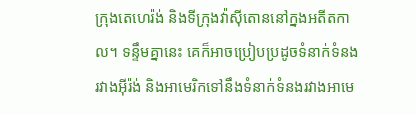ក្រុងតេហេរ៉ង់ និងទីក្រុងវ៉ាស៊ីតោននៅក្នងអតីតកាល។ ទន្ទឹមគ្នានេះ គេក៏អាចប្រៀបប្រដូចទំនាក់ទំនងរវាងអ៊ីរ៉ង់ និងអាមេរិកទៅនឹងទំនាក់ទំនងរវាងអាមេ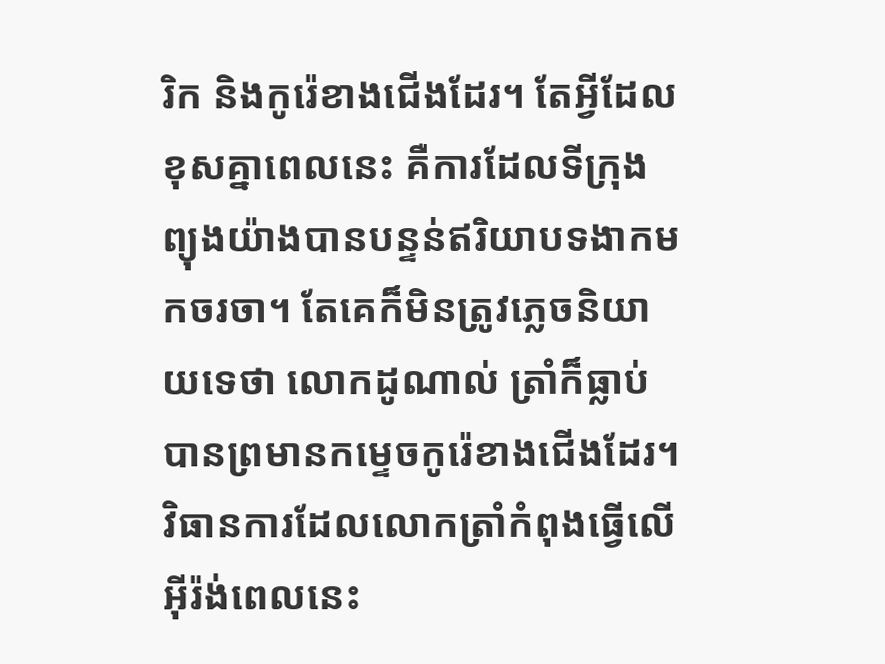រិក និងកូរ៉េខាងជើងដែរ។ តែអ្វីដែលខុសគ្នាពេលនេះ គឺការដែលទីក្រុងព្យុងយ៉ាងបានបន្ទន់ឥរិយាបទងាកមកចរចា។ តែគេក៏មិនត្រូវភ្លេចនិយាយទេថា លោកដូណាល់ ត្រាំក៏ធ្លាប់បានព្រមានកម្ទេចកូរ៉េខាងជើងដែរ។ វិធានការដែលលោកត្រាំកំពុងធ្វើលើអ៊ីរ៉ង់ពេលនេះ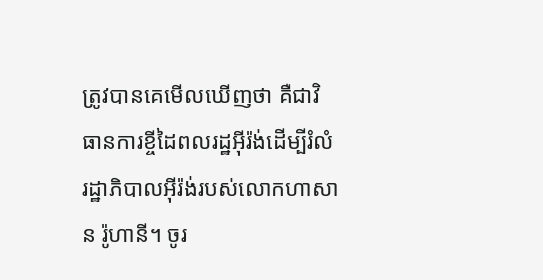ត្រូវបានគេមើលឃើញថា គឺជាវិធានការខ្ចីដៃពលរដ្ឋអ៊ីរ៉ង់ដើម្បីរំលំរដ្ឋាភិបាលអ៊ីរ៉ង់របស់លោកហាសាន រ៉ូហានី។ ចូរ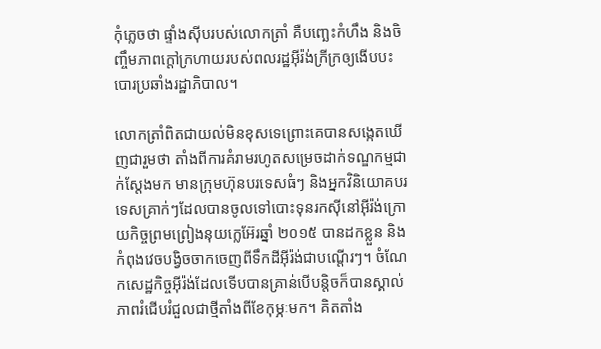កុំភ្លេចថា ផ្ទាំងស៊ីបរបស់លោកត្រាំ គឺបញ្ឆេះកំហឹង និងចិញ្ចឹមភាពក្តៅក្រហាយរបស់ពលរដ្ឋអ៊ីរ៉ង់ក្រីក្រឲ្យងើបបះបោរប្រឆាំងរដ្ឋាភិបាល។

លោកត្រាំពិតជាយល់មិនខុសទេព្រោះគេបានសង្កេតឃើញជារួមថា តាំងពីការគំរាមរហូតសម្រេចដាក់ទណ្ឌកម្មជាក់ស្តែងមក មានក្រុមហ៊ុនបរទេសធំៗ និងអ្នកវិនិយោគបរទេសគ្រាក់ៗដែលបានចូលទៅបោះទុនរកស៊ីនៅអ៊ីរ៉ង់ក្រោយកិច្ចព្រមព្រៀងនុយក្លេអ៊ែរឆ្នាំ ២០១៥ បានដកខ្លួន និងកំពុងវេចបង្វិចចាកចេញពីទឹកដីអ៊ីរ៉ង់ជាបណ្តើរៗ។ ចំណែកសេដ្ឋកិច្ចអ៊ីរ៉ង់ដែលទើបបានគ្រាន់បើបន្តិចក៏បានស្គាល់ភាពរំជើបរំជួលជាថ្មីតាំងពីខែកុម្ភៈមក។ គិតតាំង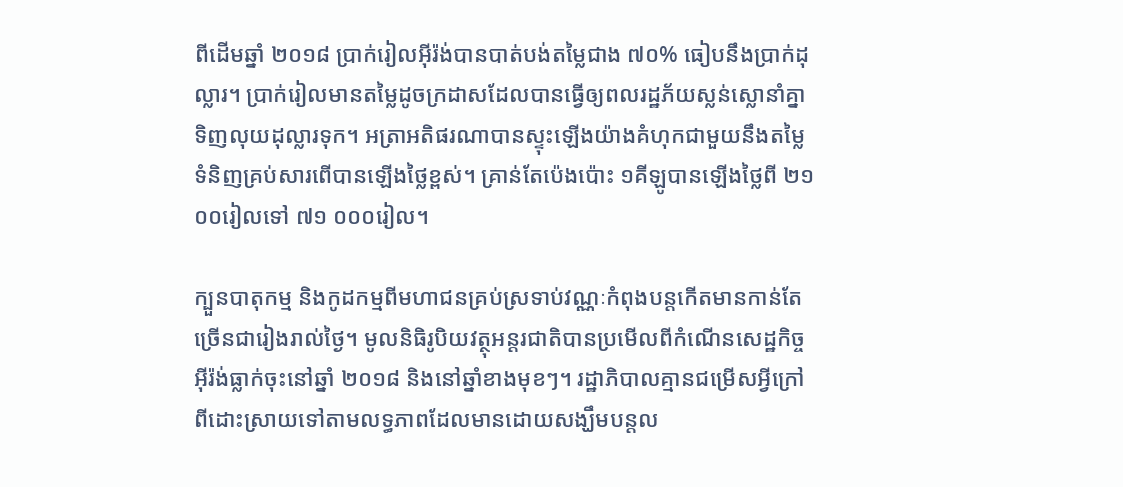ពីដើមឆ្នាំ ២០១៨ ប្រាក់រៀលអ៊ីរ៉ង់បានបាត់បង់តម្លៃជាង ៧០% ធៀបនឹងប្រាក់ដុល្លារ។ ប្រាក់រៀលមានតម្លៃដូចក្រដាសដែលបានធ្វើឲ្យពលរដ្ឋភ័យស្លន់ស្លោនាំគ្នាទិញលុយដុល្លារទុក។ អត្រាអតិផរណាបានស្ទុះឡើងយ៉ាងគំហុកជាមួយនឹងតម្លៃទំនិញគ្រប់សារពើបានឡើងថ្លៃខ្ពស់។ គ្រាន់តែប៉េងប៉ោះ ១គីឡូបានឡើងថ្លៃពី ២១ ០០រៀលទៅ ៧១ ០០០រៀល។

ក្បួនបាតុកម្ម និងកូដកម្មពីមហាជនគ្រប់ស្រទាប់វណ្ណៈកំពុងបន្តកើតមានកាន់តែច្រើនជារៀងរាល់ថ្ងៃ។ មូលនិធិរូបិយវត្ថុអន្តរជាតិបានប្រមើលពីកំណើនសេដ្ឋកិច្ចអ៊ីរ៉ង់ធ្លាក់ចុះនៅឆ្នាំ ២០១៨ និងនៅឆ្នាំខាងមុខៗ។ រដ្ឋាភិបាលគ្មានជម្រើសអ្វីក្រៅពីដោះស្រាយទៅតាមលទ្ធភាពដែលមានដោយសង្ឃឹមបន្តល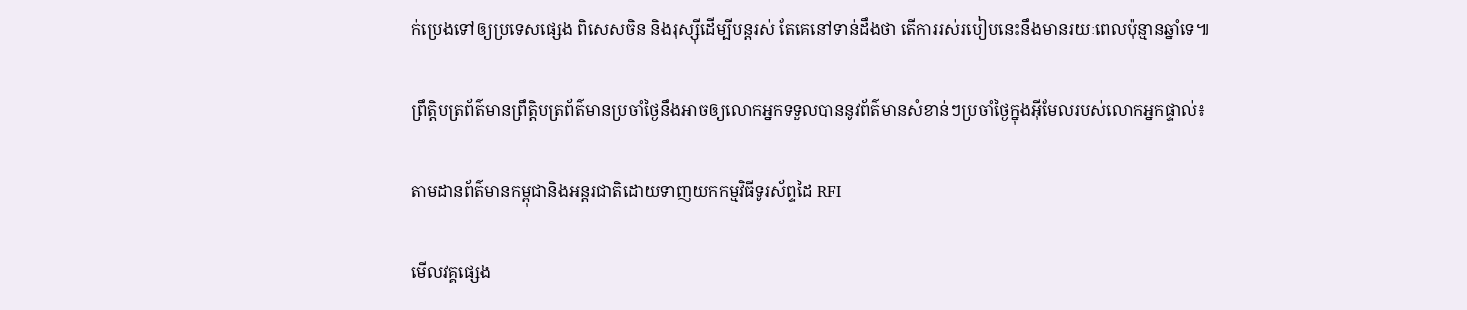ក់ប្រេងទៅឲ្យប្រទេសផ្សេង ពិសេសចិន និងរុស្ស៊ីដើម្បីបន្តរស់ តែគេនៅទាន់ដឹងថា តើការរស់របៀបនេះនឹងមានរយៈពេលប៉ុន្មានឆ្នាំទេ៕

ព្រឹត្តិបត្រព័ត៌មានព្រឹត្តិបត្រព័ត៌មានប្រចាំថ្ងៃនឹងអាចឲ្យលោកអ្នកទទួលបាននូវព័ត៌មានសំខាន់ៗប្រចាំថ្ងៃក្នុងអ៊ីមែលរបស់លោកអ្នកផ្ទាល់៖

តាមដានព័ត៌មានកម្ពុជានិងអន្តរជាតិដោយទាញយកកម្មវិធីទូរស័ព្ទដៃ RFI

មើលវគ្គផ្សេង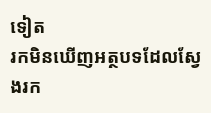ទៀត
រកមិនឃើញអត្ថបទដែលស្វែងរក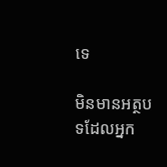ទេ

មិនមានអត្ថបទដែលអ្នក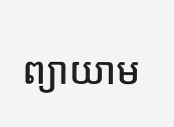ព្យាយាម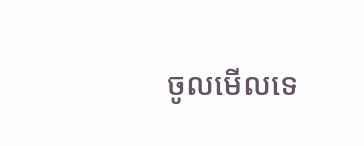ចូលមើលទេ